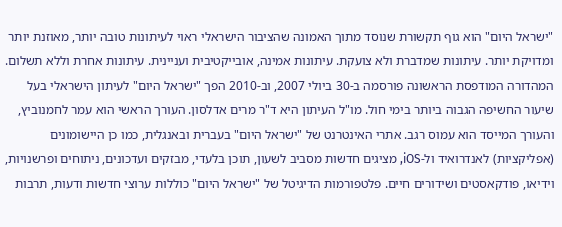"ישראל היום" הוא גוף תקשורת שנוסד מתוך האמונה שהציבור הישראלי ראוי לעיתונות טובה יותר, מאוזנת יותר ומדויקת יותר. עיתונות שמדברת ולא צועקת. עיתונות אמינה, אובייקטיבית ועניינית. עיתונות אחרת וללא תשלום. המהדורה המודפסת הראשונה פורסמה ב-30 ביולי 2007, וב-2010 הפך "ישראל היום" לעיתון הישראלי בעל שיעור החשיפה הגבוה ביותר בימי חול. מו"ל העיתון היא ד"ר מרים אדלסון. העורך הראשי הוא עמר לחמנוביץ, והעורך המייסד הוא עמוס רגב. אתרי האינטרנט של "ישראל היום" בעברית ובאנגלית, כמו כן היישומונים (אפליקציות) לאנדרואיד ול-iOS, מציגים חדשות מסביב לשעון, תוכן בלעדי, מבזקים ועדכונים, ניתוחים ופרשנויות, וידיאו, פודקאסטים ושידורים חיים. פלטפורמות הדיגיטל של "ישראל היום" כוללות ערוצי חדשות ודעות, תרבות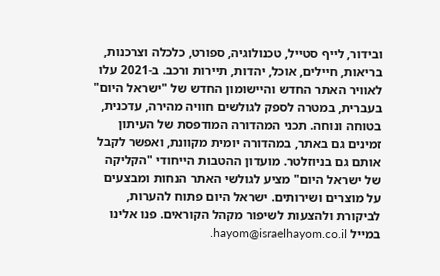ובידור, לייף סטייל, טכנולוגיה, ספורט, כלכלה וצרכנות, בריאות, חיילים, אוכל, יהדות, תיירות ורכב. ב-2021 עלו לאוויר האתר החדש והיישומון החדש של "ישראל היום" בעברית, במטרה לספק לגולשים חוויה מהירה, עדכנית, בטוחה ונוחה. תכני המהדורה המודפסת של העיתון זמינים גם באתר, במהדורה יומית מקוונת, ואפשר לקבל אותם גם בניוזלטר. מועדון ההטבות הייחודי "הקליקה של ישראל היום" מציע לגולשי האתר הנחות ומבצעים על מוצרים ושירותים. ישראל היום פתוח להערות, לביקורת ולהצעות לשיפור מקהל הקוראים. פנו אלינו במייל hayom@israelhayom.co.il.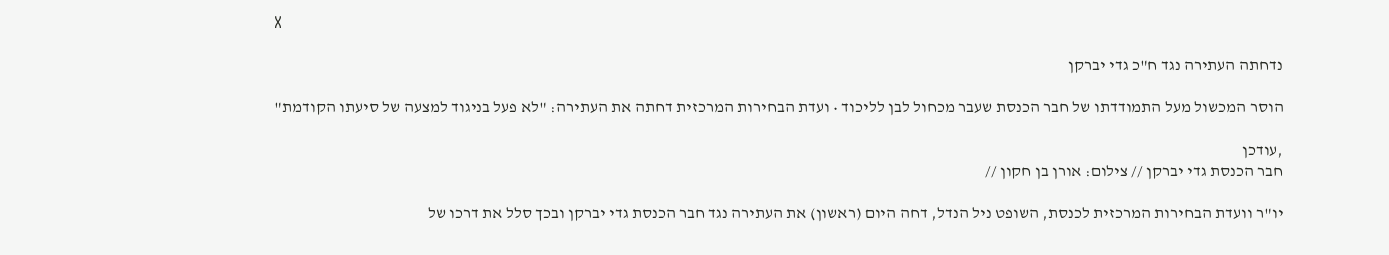X

נדחתה העתירה נגד ח"כ גדי יברקן

הוסר המכשול מעל התמודדתו של חבר הכנסת שעבר מכחול לבן לליכוד • ועדת הבחירות המרכזית דחתה את העתירה: "לא פעל בניגוד למצעה של סיעתו הקודמת"

,עודכן
חבר הכנסת גדי יברקן // צילום: אורן בן חקון //

יו"ר וועדת הבחירות המרכזית לכנסת, השופט ניל הנדל, דחה היום (ראשון) את העתירה נגד חבר הכנסת גדי יברקן ובכך סלל את דרכו של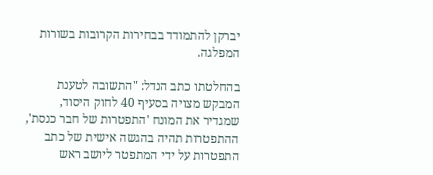יברקן להתמודד בבחירות הקרובות בשורות המפלגה.

בהחלטתו כתב הנדל: "התשובה לטענת המבקש מצויה בסעיף 40 לחוק היסוד, שמגדיר את המונח 'התפטרות של חבר כנסת', ההתפטרות תהיה בהגשה אישית של כתב התפטרות על ידי המתפטר ליושב ראש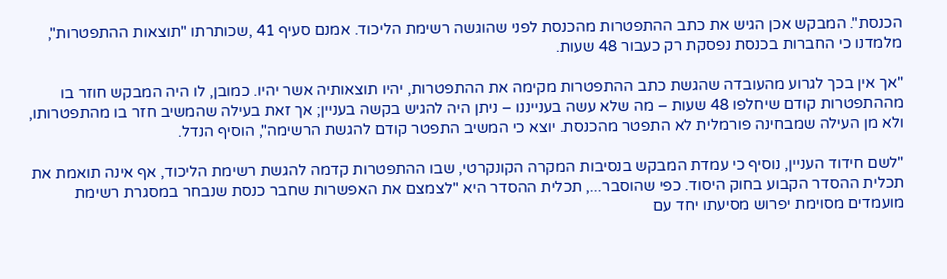הכנסת". המבקש אכן הגיש את כתב ההתפטרות מהכנסת לפני שהוגשה רשימת הליכוד. אמנם סעיף 41 ,שכותרתו "תוצאות ההתפטרות", מלמדנו כי החברות בכנסת נפסקת רק כעבור 48 שעות.

"אך אין בכך לגרוע מהעובדה שהגשת כתב ההתפטרות מקימה את ההתפטרות, יהיו תוצאותיה אשר יהיו. כמובן, לו היה המבקש חוזר בו מההתפטרות קודם שיחלפו 48 שעות – מה שלא עשה בענייננו – ניתן היה להגיש בקשה בעניין; אך זאת בעילה שהמשיב חזר בו מהתפטרותו, ולא מן העילה שמבחינה פורמלית לא התפטר מהכנסת. יוצא כי המשיב התפטר קודם להגשת הרשימה", הוסיף הנדל.

"לשם חידוד העניין, נוסיף כי עמדת המבקש בנסיבות המקרה הקונקרטי, שבו ההתפטרות קדמה להגשת רשימת הליכוד, אף אינה תואמת את תכלית ההסדר הקבוע בחוק היסוד. כפי שהוסבר..., תכלית ההסדר היא "לצמצם את האפשרות שחבר כנסת שנבחר במסגרת רשימת מועמדים מסוימת יפרוש מסיעתו יחד עם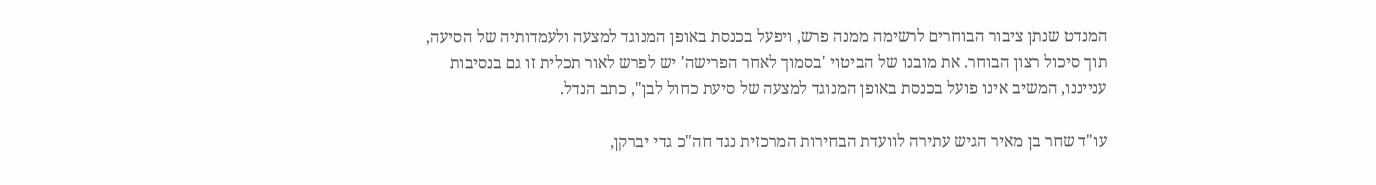המנדט שנתן ציבור הבוחרים לרשימה ממנה פרש, ויפעל בכנסת באופן המנוגד למצעה ולעמדותיה של הסיעה, תוך סיכול רצון הבוחר. את מובנו של הביטוי 'בסמוך לאחר הפרישה' יש לפרש לאור תכלית זו גם בנסיבות ענייננו, המשיב אינו פועל בכנסת באופן המנוגד למצעה של סיעת כחול לבן", כתב הנדל.

עו"ד שחר בן מאיר הגיש עתירה לוועדת הבחירות המרכזית נגד חה"כ גדי יברקן,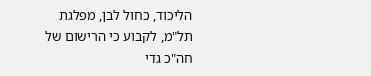הליכוד, כחול לבן, מפלגת תל"מ, לקבוע כי הרישום של חה"כ גדי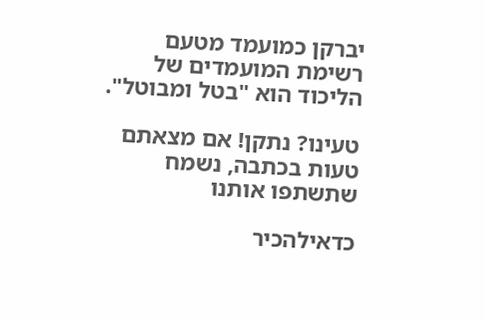יברקן כמועמד מטעם רשימת המועמדים של הליכוד הוא "בטל ומבוטל".

טעינו? נתקן! אם מצאתם טעות בכתבה, נשמח שתשתפו אותנו

כדאילהכיר